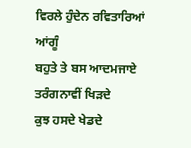ਵਿਰਲੇ ਹੁੰਦੇਨ ਰਵਿਤਾਰਿਆਂ ਆਂਗੂੰ
ਬਹੁਤੇ ਤੇ ਬਸ ਆਦਮਜਾਏ
ਤਰੰਗਨਾਵੀਂ ਖਿੜਦੇ
ਕੁਝ ਹਸਦੇ ਖੇਡਦੇ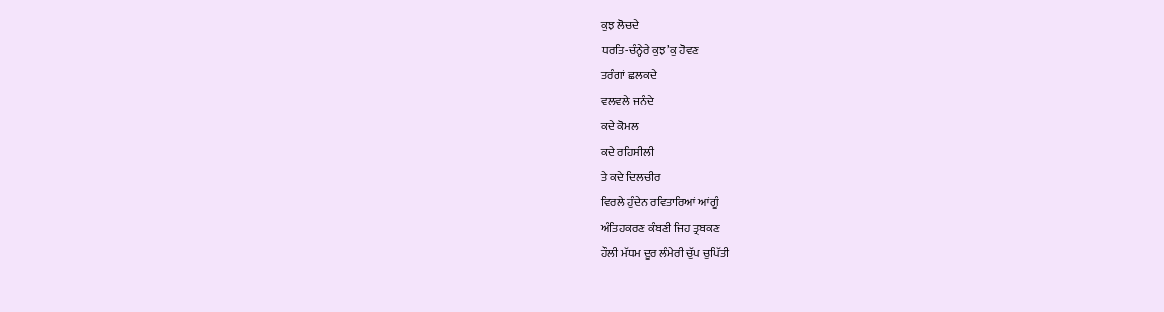ਕੁਝ ਲੋਚਦੇ
ਧਰਤਿ-ਚੰਨ੍ਹੇਰੇ ਕੁਝ’ਕੁ ਹੋਵਣ
ਤਰੰਗਾਂ ਛਲਕਦੇ
ਵਲਵਲੇ ਜਨੰਦੇ
ਕਦੇ ਕੋਮਲ
ਕਦੇ ਰਹਿਸੀਲੀ
ਤੇ ਕਦੇ ਦਿਲਚੀਰ
ਵਿਰਲੇ ਹੁੰਦੇਨ ਰਵਿਤਾਰਿਆਂ ਆਂਗੂੰ
ਅੰਤਿਹਕਰਣ ਕੰਬਣੀ ਜਿਹ ਤ੍ਰਬਕਣ
ਹੌਲੀ ਮੱਧਮ ਦੂਰ ਲੰਮੇਰੀ ਚੁੱਪ ਚੁਪਿੱਤੀ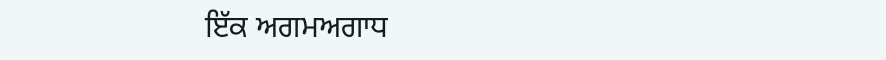ਇੱਕ ਅਗਮਅਗਾਧ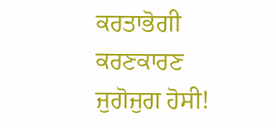ਕਰਤਾਭੋਗੀ
ਕਰਣਕਾਰਣ
ਜੁਗੋਜੁਗ ਹੋਸੀ!